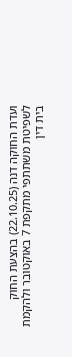ועדת החוקה דנה (22.10.25) בהצעת החוק לשפיטת משתתפי מתקפת 7 באוקטובר ולהקמת בית דין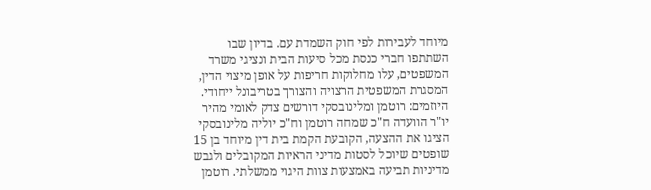מיוחד לעבירות לפי חוק השמדת עם. בדיון שבו השתתפו חברי כנסת מכל סיעות הבית ונציגי משרד המשפטים, עלו מחלוקות חריפות על אופן מיצוי הדין, המסגרת המשפטית הרצויה והצורך בטריבונל ייחודי.
היוזמים: רוטמן ומלינובסקי דורשים צדק לאומי מהיר
יו"ר הוועדה ח"כ שמחה רוטמן וח"כ יוליה מלינובסקי הציגו את ההצעה, הקובעת הקמת בית דין מיוחד בן 15 שופטים שיוכל לסטות מדיני הראיות המקובלים ולגבש מדיניות תביעה באמצעות צוות היגוי ממשלתי. רוטמן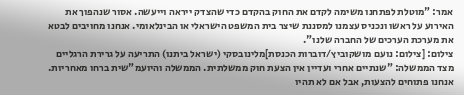אמר: "מוטלת לפתחנו משימה לקדם את החוק בהקדם כדי שהצדק ייראה וייעשה. אסור שנהפוך את האירוע על ראשו ונכניס עצמנו למסננת שיצר בית המשפט הישראלי או הבינלאומי. אנחנו מחויבים לבטא את מערכת הערכים של החברה שלנו".
צילום: [צילום: נועם מושקוביץ/דוברות הכנסת]מלינובסקי (ישראל ביתנו) התריעה על גרירת הרגליים מצד הממשלה: "שנתיים אחרי ועדיין אין הצעת חוק ממשלתית. הממשלה והיועמ"שית ברחו מאחריות. אנחנו פתוחים להצעות, אבל אם לא תהיו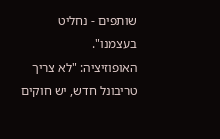שותפים - נחליט בעצמנו".
האופוזיציה: "לא צריך טריבונל חדש, יש חוקים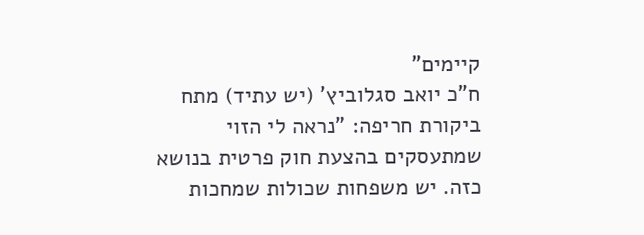קיימים"
ח"כ יואב סגלוביץ' (יש עתיד) מתח ביקורת חריפה: "נראה לי הזוי שמתעסקים בהצעת חוק פרטית בנושא כזה. יש משפחות שכולות שמחכות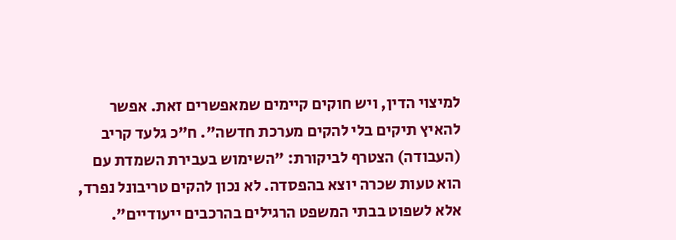למיצוי הדין, ויש חוקים קיימים שמאפשרים זאת. אפשר להאיץ תיקים בלי להקים מערכת חדשה". ח"כ גלעד קריב (העבודה) הצטרף לביקורת: "השימוש בעבירת השמדת עם הוא טעות שכרה יוצא בהפסדה. לא נכון להקים טריבונל נפרד, אלא לשפוט בבתי המשפט הרגילים בהרכבים ייעודיים".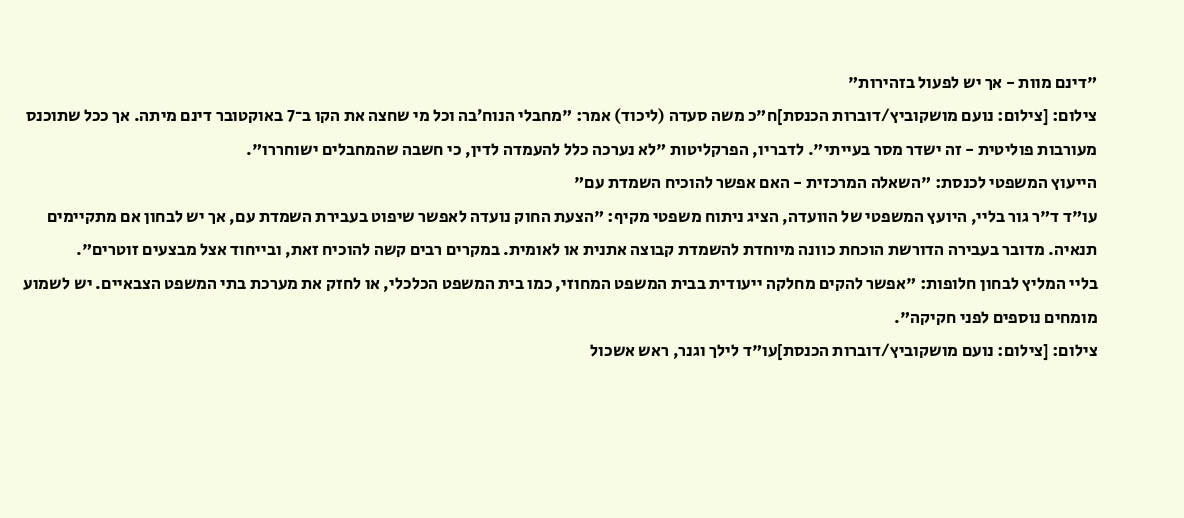"דינם מוות - אך יש לפעול בזהירות"
צילום: [צילום: נועם מושקוביץ/דוברות הכנסת]ח"כ משה סעדה (ליכוד) אמר: "מחבלי הנוח׳בה וכל מי שחצה את הקו ב־7 באוקטובר דינם מיתה. אך ככל שתוכנס מעורבות פוליטית - זה ישדר מסר בעייתי". לדבריו, הפרקליטות "לא נערכה כלל להעמדה לדין, כי חשבה שהמחבלים ישוחררו".
הייעוץ המשפטי לכנסת: "השאלה המרכזית - האם אפשר להוכיח השמדת עם"
עו"ד ד"ר גור בליי, היועץ המשפטי של הוועדה, הציג ניתוח משפטי מקיף: "הצעת החוק נועדה לאפשר שיפוט בעבירת השמדת עם, אך יש לבחון אם מתקיימים תנאיה. מדובר בעבירה הדורשת הוכחת כוונה מיוחדת להשמדת קבוצה אתנית או לאומית. במקרים רבים קשה להוכיח זאת, ובייחוד אצל מבצעים זוטרים".
בליי המליץ לבחון חלופות: "אפשר להקים מחלקה ייעודית בבית המשפט המחוזי, כמו בית המשפט הכלכלי, או לחזק את מערכת בתי המשפט הצבאיים. יש לשמוע מומחים נוספים לפני חקיקה".
צילום: [צילום: נועם מושקוביץ/דוברות הכנסת]עו"ד לילך וגנר, ראש אשכול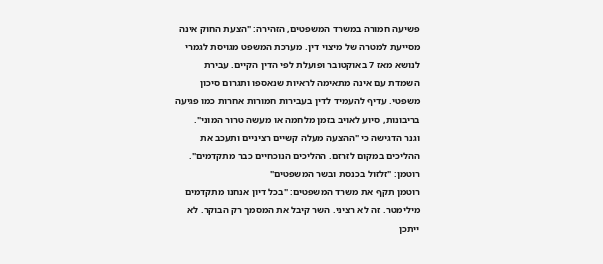פשיעה חמורה במשרד המשפטים, הזהירה: "הצעת החוק אינה מסייעת למטרה של מיצוי דין. מערכת המשפט מגויסת לגמרי לנושא מאז 7 באוקטובר ופועלת לפי הדין הקיים. עבירת השמדת עם אינה מתאימה לראיות שנאספו ותגרום סיכון משפטי. עדיף להעמיד לדין בעבירות חמורות אחרות כמו פגיעה בריבונות, סיוע לאויב בזמן מלחמה או מעשה טרור המוני".
וגנר הדגישה כי "ההצעה מעלה קשיים רציניים ותעכב את ההליכים במקום לזרזם. ההליכים הנוכחיים כבר מתקדמים".
רוטמן: "זלזול בכנסת ובשר המשפטים"
רוטמן תקף את משרד המשפטים: "בכל דיון אנחנו מתקדמים מילימטר. זה לא רציני. השר קיבל את המסמך רק הבוקר. לא ייתכן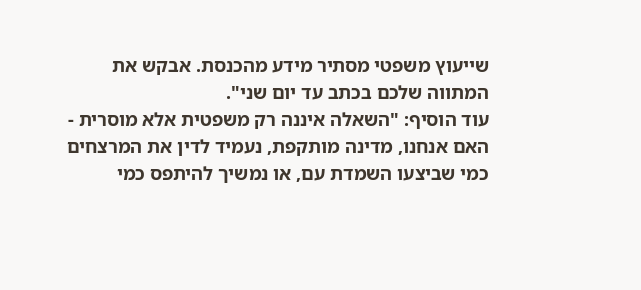שייעוץ משפטי מסתיר מידע מהכנסת. אבקש את המתווה שלכם בכתב עד יום שני".
עוד הוסיף: "השאלה איננה רק משפטית אלא מוסרית - האם אנחנו, מדינה מותקפת, נעמיד לדין את המרצחים כמי שביצעו השמדת עם, או נמשיך להיתפס כמי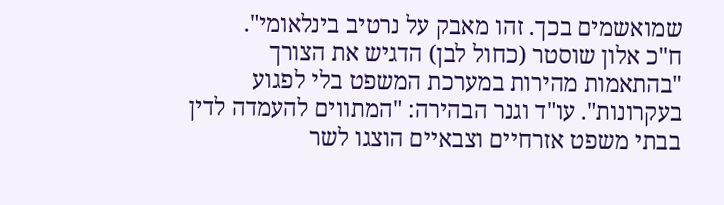שמואשמים בכך. זהו מאבק על נרטיב בינלאומי".
ח"כ אלון שוסטר (כחול לבן) הדגיש את הצורך "בהתאמות מהירות במערכת המשפט בלי לפגוע בעקרונות". עו"ד וגנר הבהירה: "המתווים להעמדה לדין בבתי משפט אזרחיים וצבאיים הוצגו לשר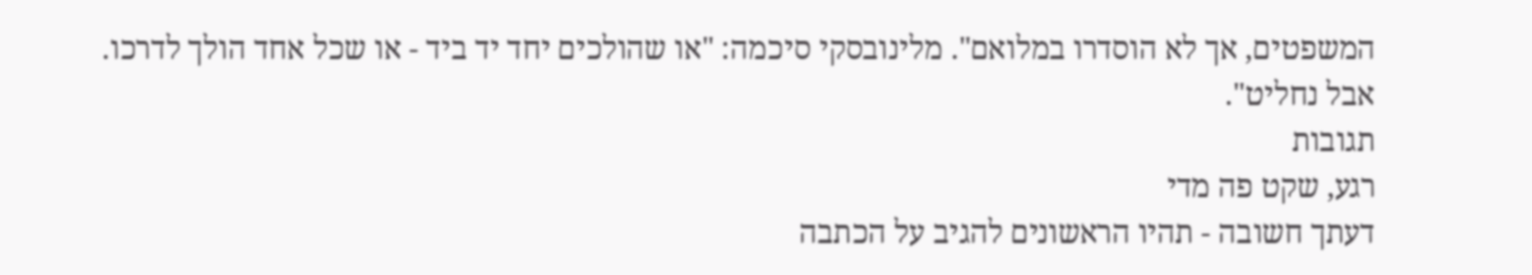המשפטים, אך לא הוסדרו במלואם". מלינובסקי סיכמה: "או שהולכים יחד יד ביד - או שכל אחד הולך לדרכו. אבל נחליט".
תגובות
רגע, שקט פה מדי
דעתך חשובה - תהיו הראשונים להגיב על הכתבה